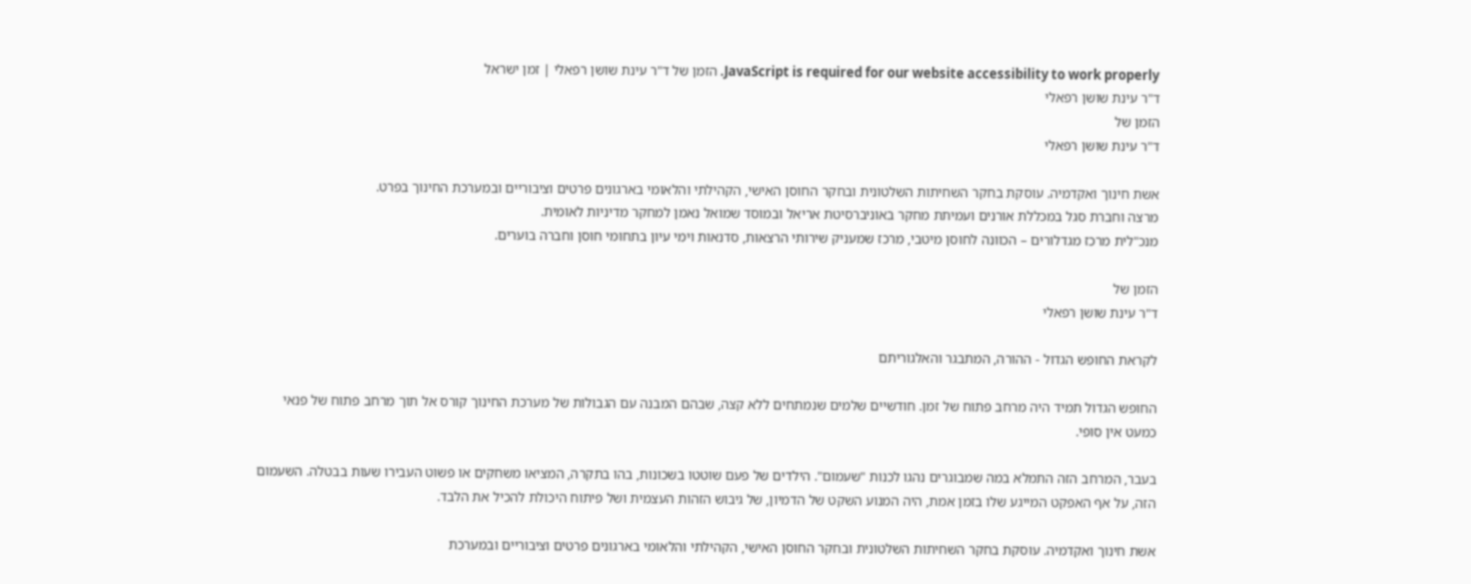JavaScript is required for our website accessibility to work properly. הזמן של ד"ר עינת שושן רפאלי | זמן ישראל
ד"ר עינת שושן רפאלי
הזמן של
ד"ר עינת שושן רפאלי

אשת חינוך ואקדמיה. עוסקת בחקר השחיתות השלטונית ובחקר החוסן האישי, הקהילתי והלאומי בארגונים פרטים וציבוריים ובמערכת החינוך בפרט.
מרצה וחברת סגל במכללת אורנים ועמיתת מחקר באוניברסיטת אריאל ובמוסד שמואל נאמן למחקר מדיניות לאומית.
מנכ"לית מרכז מגדלורים – הכוונה לחוסן מיטבי, מרכז שמעניק שירותי הרצאות, סדנאות וימי עיון בתחומי חוסן וחברה בוערים.

הזמן של
ד"ר עינת שושן רפאלי

לקראת החופש הגדול - ההורה, המתבגר והאלגוריתם

החופש הגדול תמיד היה מרחב פתוח של זמן. חודשיים שלמים שנמתחים ללא קצה, שבהם המבנה עם הגבולות של מערכת החינוך קורס אל תוך מרחב פתוח של פנאי כמעט אין סופי.

בעבר, המרחב הזה התמלא במה שמבוגרים נהגו לכנות "שעמום". הילדים של פעם שוטטו בשכונות, בהו בתקרה, המציאו משחקים או פשוט העבירו שעות בבטלה. השעמום הזה, על אף האפקט המייגע שלו בזמן אמת, היה המנוע השקט של הדמיון, של גיבוש הזהות העצמית ושל פיתוח היכולת להכיל את הלבד.

אשת חינוך ואקדמיה. עוסקת בחקר השחיתות השלטונית ובחקר החוסן האישי, הקהילתי והלאומי בארגונים פרטים וציבוריים ובמערכת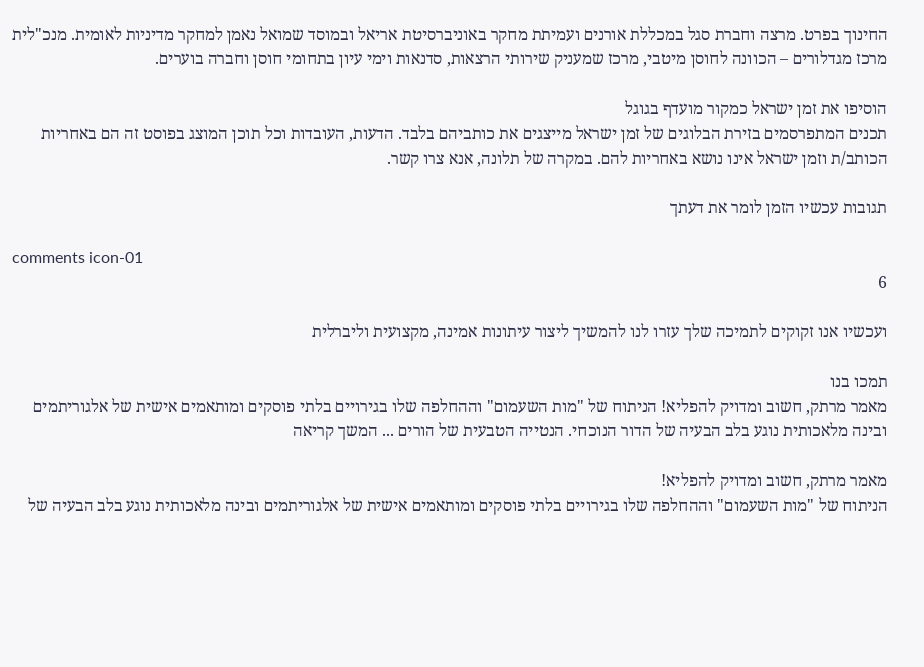החינוך בפרט. מרצה וחברת סגל במכללת אורנים ועמיתת מחקר באוניברסיטת אריאל ובמוסד שמואל נאמן למחקר מדיניות לאומית. מנכ"לית מרכז מגדלורים – הכוונה לחוסן מיטבי, מרכז שמעניק שירותי הרצאות, סדנאות וימי עיון בתחומי חוסן וחברה בוערים.

הוסיפו את זמן ישראל כמקור מועדף בגוגל
תכנים המתפרסמים בזירת הבלוגים של זמן ישראל מייצגים את כותביהם בלבד. הדעות, העובדות וכל תוכן המוצג בפוסט זה הם באחריות הכותב/ת וזמן ישראל אינו נושא באחריות להם. במקרה של תלונה, אנא צרו קשר.

תגובות עכשיו הזמן לומר את דעתך

comments icon-01
6

ועכשיו אנו זקוקים לתמיכה שלך עזרו לנו להמשיך ליצור עיתונות אמינה, מקצועית וליברלית

תמכו בנו
מאמר מרתק, חשוב ומדויק להפליא! הניתוח של "מות השעמום" וההחלפה שלו בגירויים בלתי פוסקים ומותאמים אישית של אלגוריתמים ובינה מלאכותית נוגע בלב הבעיה של הדור הנוכחי. הנטייה הטבעית של הורים ... המשך קריאה

מאמר מרתק, חשוב ומדויק להפליא!
הניתוח של "מות השעמום" וההחלפה שלו בגירויים בלתי פוסקים ומותאמים אישית של אלגוריתמים ובינה מלאכותית נוגע בלב הבעיה של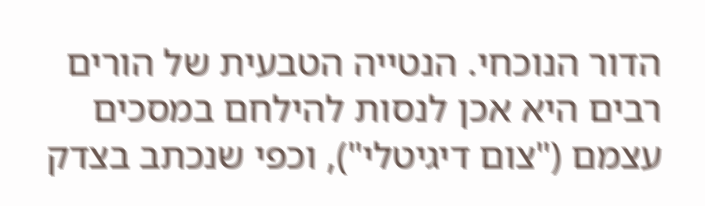הדור הנוכחי. הנטייה הטבעית של הורים רבים היא אכן לנסות להילחם במסכים עצמם ("צום דיגיטלי"), וכפי שנכתב בצדק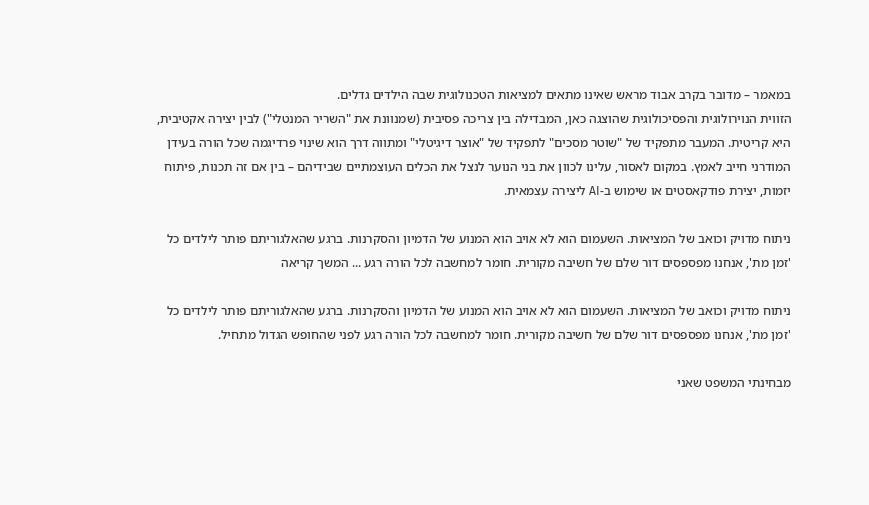במאמר – מדובר בקרב אבוד מראש שאינו מתאים למציאות הטכנולוגית שבה הילדים גדלים.
הזווית הנוירולוגית והפסיכולוגית שהוצגה כאן, המבדילה בין צריכה פסיבית (שמנוונת את "השריר המנטלי") לבין יצירה אקטיבית, היא קריטית. המעבר מתפקיד של "שוטר מסכים" לתפקיד של "אוצר דיגיטלי" ומתווה דרך הוא שינוי פרדיגמה שכל הורה בעידן המודרני חייב לאמץ. במקום לאסור, עלינו לכוון את בני הנוער לנצל את הכלים העוצמתיים שבידיהם – בין אם זה תכנות, פיתוח יזמות, יצירת פודקאסטים או שימוש ב-AI ליצירה עצמאית.

ניתוח מדויק וכואב של המציאות. השעמום הוא לא אויב הוא המנוע של הדמיון והסקרנות. ברגע שהאלגוריתם פותר לילדים כל 'זמן מת', אנחנו מפספסים דור שלם של חשיבה מקורית. חומר למחשבה לכל הורה רגע ... המשך קריאה

ניתוח מדויק וכואב של המציאות. השעמום הוא לא אויב הוא המנוע של הדמיון והסקרנות. ברגע שהאלגוריתם פותר לילדים כל 'זמן מת', אנחנו מפספסים דור שלם של חשיבה מקורית. חומר למחשבה לכל הורה רגע לפני שהחופש הגדול מתחיל.

מבחינתי המשפט שאני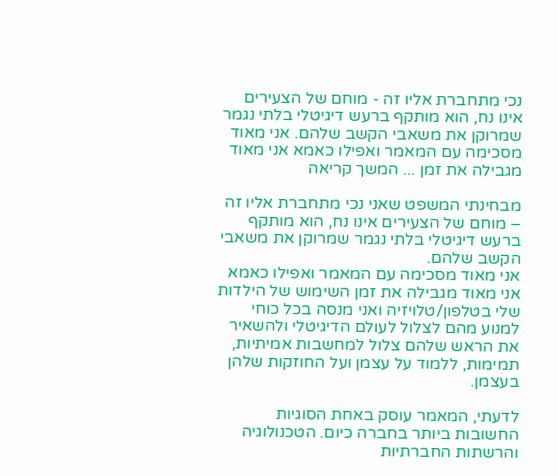נכי מתחברת אליו זה - מוחם של הצעירים אינו נח, הוא מותקף ברעש דיגיטלי בלתי נגמר שמרוקן את משאבי הקשב שלהם. אני מאוד מסכימה עם המאמר ואפילו כאמא אני מאוד מגבילה את זמן ... המשך קריאה

מבחינתי המשפט שאני נכי מתחברת אליו זה – מוחם של הצעירים אינו נח, הוא מותקף ברעש דיגיטלי בלתי נגמר שמרוקן את משאבי הקשב שלהם.
אני מאוד מסכימה עם המאמר ואפילו כאמא אני מאוד מגבילה את זמן השימוש של הילדות שלי בטלפון/טלויזיה ואני מנסה בכל כוחי למנוע מהם לצלול לעולם הדיגיטלי ולהשאיר את הראש שלהם צלול למחשבות אמיתיות, תמימות, ללמוד על עצמן ועל החוזקות שלהן בעצמן.

לדעתי, המאמר עוסק באחת הסוגיות החשובות ביותר בחברה כיום. הטכנולוגיה והרשתות החברתיות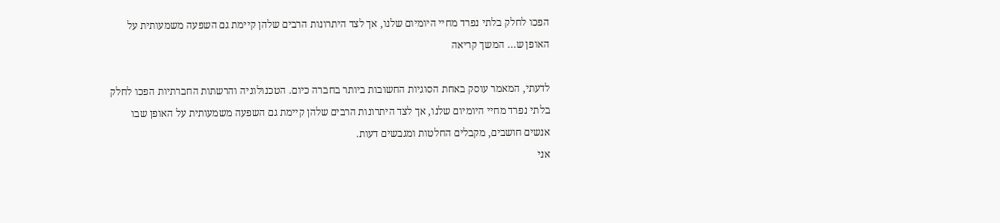הפכו לחלק בלתי נפרד מחיי היומיום שלנו, אך לצד היתרונות הרבים שלהן קיימת גם השפעה משמעותית על האופן ש... המשך קריאה

לדעתי, המאמר עוסק באחת הסוגיות החשובות ביותר בחברה כיום. הטכנולוגיה והרשתות החברתיות הפכו לחלק בלתי נפרד מחיי היומיום שלנו, אך לצד היתרונות הרבים שלהן קיימת גם השפעה משמעותית על האופן שבו אנשים חושבים, מקבלים החלטות ומגבשים דעות.
אני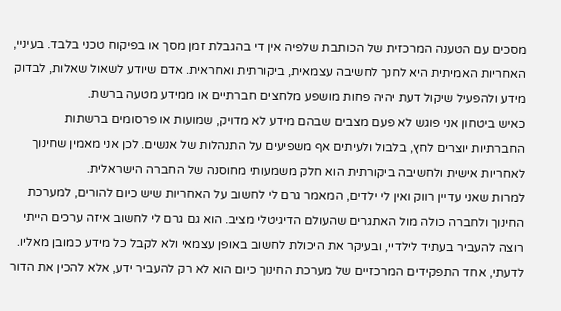מסכים עם הטענה המרכזית של הכותבת שלפיה אין די בהגבלת זמן מסך או בפיקוח טכני בלבד. בעיניי, האחריות האמיתית היא לחנך לחשיבה עצמאית, ביקורתית ואחראית. אדם שיודע לשאול שאלות, לבדוק מידע ולהפעיל שיקול דעת יהיה פחות מושפע מלחצים חברתיים או ממידע מטעה ברשת.
כאיש ביטחון אני פוגש לא פעם מצבים שבהם מידע לא מדויק, שמועות או פרסומים ברשתות החברתיות יוצרים לחץ, בלבול ולעיתים אף משפיעים על התנהלות של אנשים. לכן אני מאמין שחינוך לאחריות אישית ולחשיבה ביקורתית הוא חלק משמעותי מחוסנה של החברה הישראלית.
למרות שאני עדיין רווק ואין לי ילדים, המאמר גרם לי לחשוב על האחריות שיש כיום להורים, למערכת החינוך ולחברה כולה מול האתגרים שהעולם הדיגיטלי מציב. הוא גם גרם לי לחשוב איזה ערכים הייתי רוצה להעביר בעתיד לילדיי, ובעיקר את היכולת לחשוב באופן עצמאי ולא לקבל כל מידע כמובן מאליו.
לדעתי, אחד התפקידים המרכזיים של מערכת החינוך כיום הוא לא רק להעביר ידע, אלא להכין את הדור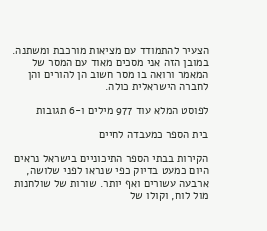הצעיר להתמודד עם מציאות מורכבת ומשתנה. במובן הזה אני מסכים מאוד עם המסר של המאמר ורואה בו מסר חשוב הן להורים והן לחברה הישראלית כולה.

לפוסט המלא עוד 977 מילים ו-6 תגובות

בית הספר כמעבדה לחיים

הקירות בבתי הספר התיכוניים בישראל נראים היום כמעט בדיוק כפי שנראו לפני שלושה, ארבעה עשורים ואף יותר. שורות של שולחנות מול לוח, וקולו של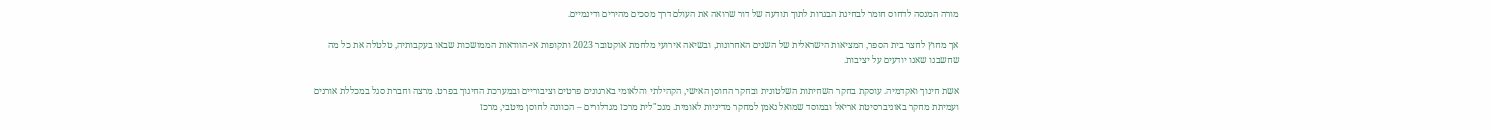מורה המנסה לדחוס חומר לבחינת הבגרות לתוך תודעה של דור שרואה את העולם דרך מסכים מהירים ודינמיים.

אך מחוץ לחצר בית הספר, המציאות הישראלית של השנים האחרונות, ובשיאה אירועי מלחמת אוקטובר 2023 ותקופות אי-הוודאות הממושכות שבאו בעקבותיה, טלטלה את כל מה שחשבנו שאנו יודעים על יציבות.

אשת חינוך ואקדמיה. עוסקת בחקר השחיתות השלטונית ובחקר החוסן האישי, הקהילתי והלאומי בארגונים פרטים וציבוריים ובמערכת החינוך בפרט. מרצה וחברת סגל במכללת אורנים ועמיתת מחקר באוניברסיטת אריאל ובמוסד שמואל נאמן למחקר מדיניות לאומית. מנכ"לית מרכז מגדלורים – הכוונה לחוסן מיטבי, מרכז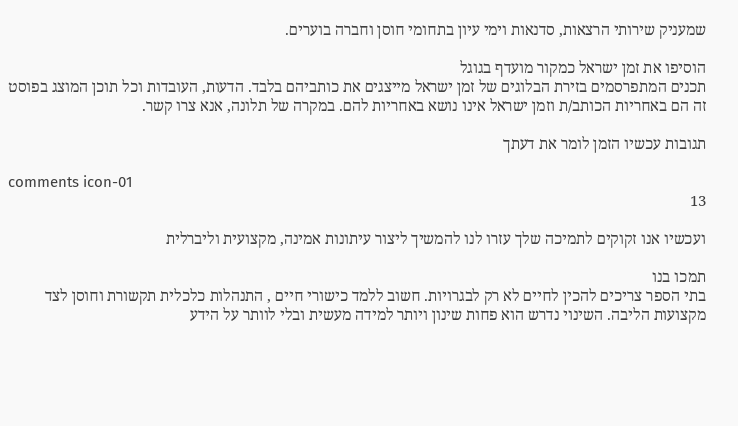שמעניק שירותי הרצאות, סדנאות וימי עיון בתחומי חוסן וחברה בוערים.

הוסיפו את זמן ישראל כמקור מועדף בגוגל
תכנים המתפרסמים בזירת הבלוגים של זמן ישראל מייצגים את כותביהם בלבד. הדעות, העובדות וכל תוכן המוצג בפוסט זה הם באחריות הכותב/ת וזמן ישראל אינו נושא באחריות להם. במקרה של תלונה, אנא צרו קשר.

תגובות עכשיו הזמן לומר את דעתך

comments icon-01
13

ועכשיו אנו זקוקים לתמיכה שלך עזרו לנו להמשיך ליצור עיתונות אמינה, מקצועית וליברלית

תמכו בנו
בתי הספר צריכים להכין לחיים לא רק לבגרויות. חשוב ללמד כישורי חיים , התנהלות כלכלית תקשורת וחוסן לצד מקצועות הליבה. השינוי נדרש הוא פחות שינון ויותר למידה מעשית ובלי לוותר על הידע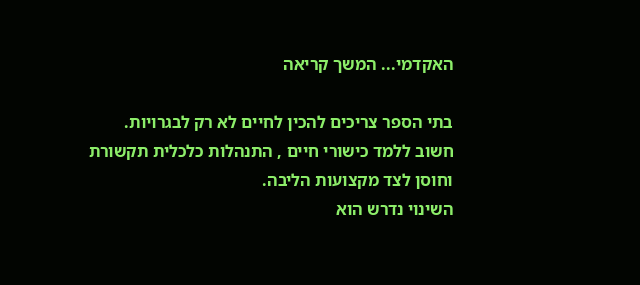האקדמי... המשך קריאה

בתי הספר צריכים להכין לחיים לא רק לבגרויות.
חשוב ללמד כישורי חיים , התנהלות כלכלית תקשורת וחוסן לצד מקצועות הליבה.
השינוי נדרש הוא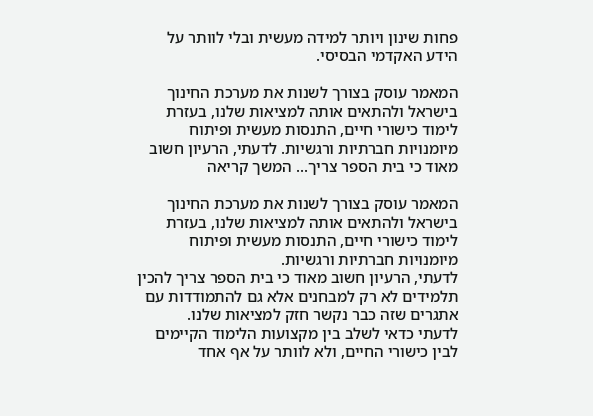פחות שינון ויותר למידה מעשית ובלי לוותר על הידע האקדמי הבסיסי.

המאמר עוסק בצורך לשנות את מערכת החינוך בישראל ולהתאים אותה למציאות שלנו, בעזרת לימוד כישורי חיים, התנסות מעשית ופיתוח מיומנויות חברתיות ורגשיות. לדעתי, הרעיון חשוב מאוד כי בית הספר צריך... המשך קריאה

המאמר עוסק בצורך לשנות את מערכת החינוך בישראל ולהתאים אותה למציאות שלנו, בעזרת לימוד כישורי חיים, התנסות מעשית ופיתוח מיומנויות חברתיות ורגשיות.
לדעתי, הרעיון חשוב מאוד כי בית הספר צריך להכין תלמידים לא רק למבחנים אלא גם להתמודדות עם אתגרים שזה כבר נקשר חזק למציאות שלנו.
לדעתי כדאי לשלב בין מקצועות הלימוד הקיימים לבין כישורי החיים, ולא לוותר על אף אחד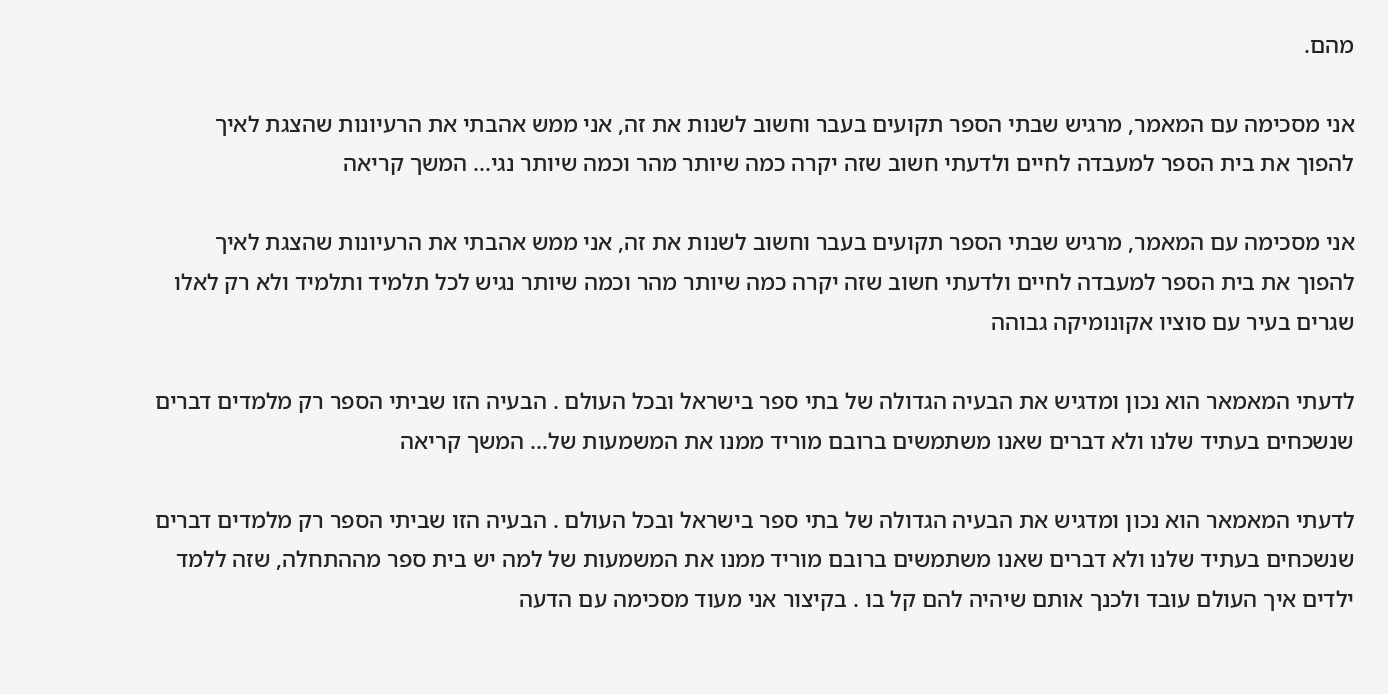מהם.

אני מסכימה עם המאמר, מרגיש שבתי הספר תקועים בעבר וחשוב לשנות את זה, אני ממש אהבתי את הרעיונות שהצגת לאיך להפוך את בית הספר למעבדה לחיים ולדעתי חשוב שזה יקרה כמה שיותר מהר וכמה שיותר נגי... המשך קריאה

אני מסכימה עם המאמר, מרגיש שבתי הספר תקועים בעבר וחשוב לשנות את זה, אני ממש אהבתי את הרעיונות שהצגת לאיך להפוך את בית הספר למעבדה לחיים ולדעתי חשוב שזה יקרה כמה שיותר מהר וכמה שיותר נגיש לכל תלמיד ותלמיד ולא רק לאלו שגרים בעיר עם סוציו אקונומיקה גבוהה

לדעתי המאמאר הוא נכון ומדגיש את הבעיה הגדולה של בתי ספר בישראל ובכל העולם . הבעיה הזו שביתי הספר רק מלמדים דברים שנשכחים בעתיד שלנו ולא דברים שאנו משתמשים ברובם מוריד ממנו את המשמעות של... המשך קריאה

לדעתי המאמאר הוא נכון ומדגיש את הבעיה הגדולה של בתי ספר בישראל ובכל העולם . הבעיה הזו שביתי הספר רק מלמדים דברים שנשכחים בעתיד שלנו ולא דברים שאנו משתמשים ברובם מוריד ממנו את המשמעות של למה יש בית ספר מההתחלה, שזה ללמד ילדים איך העולם עובד ולכנך אותם שיהיה להם קל בו . בקיצור אני מעוד מסכימה עם הדעה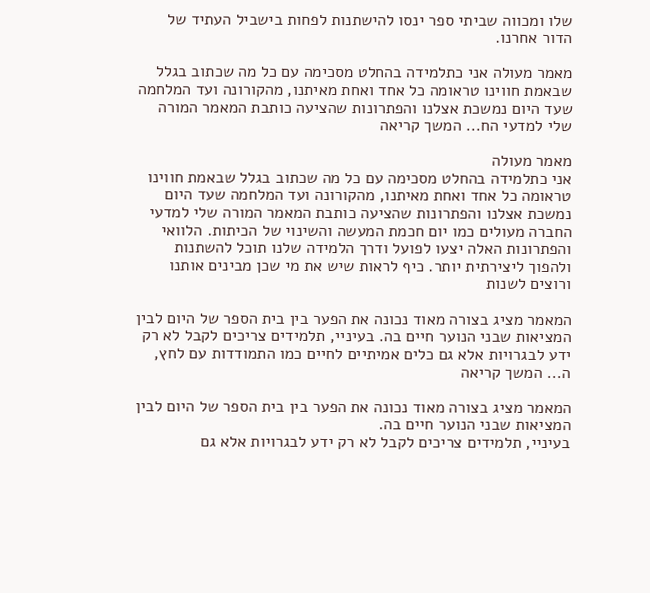שלו ומכווה שביתי ספר ינסו להישתנות לפחות בישביל העתיד של הדור אחרנו.

מאמר מעולה אני כתלמידה בהחלט מסכימה עם כל מה שכתוב בגלל שבאמת חווינו טראומה כל אחד ואחת מאיתנו, מהקורונה ועד המלחמה שעד היום נמשכת אצלנו והפתרונות שהציעה כותבת המאמר המורה שלי למדעי הח... המשך קריאה

מאמר מעולה
אני כתלמידה בהחלט מסכימה עם כל מה שכתוב בגלל שבאמת חווינו טראומה כל אחד ואחת מאיתנו, מהקורונה ועד המלחמה שעד היום נמשכת אצלנו והפתרונות שהציעה כותבת המאמר המורה שלי למדעי החברה מעולים כמו יום חכמת המעשה והשינוי של הכיתות. הלוואי והפתרונות האלה יצעו לפועל ודרך הלמידה שלנו תוכל להשתנות ולהפוך ליצירתית יותר. כיף לראות שיש את מי שכן מבינים אותנו ורוצים לשנות

המאמר מציג בצורה מאוד נכונה את הפער בין בית הספר של היום לבין המציאות שבני הנוער חיים בה. בעיניי, תלמידים צריכים לקבל לא רק ידע לבגרויות אלא גם כלים אמיתיים לחיים כמו התמודדות עם לחץ, ה... המשך קריאה

המאמר מציג בצורה מאוד נכונה את הפער בין בית הספר של היום לבין המציאות שבני הנוער חיים בה.
בעיניי, תלמידים צריכים לקבל לא רק ידע לבגרויות אלא גם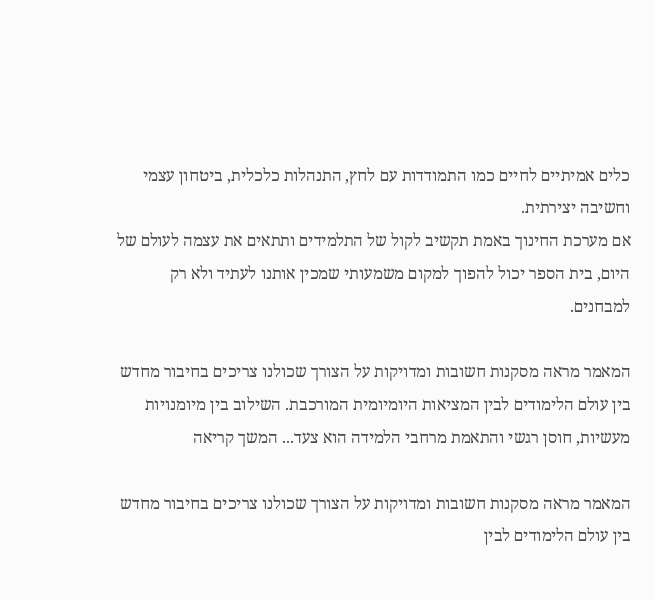כלים אמיתיים לחיים כמו התמודדות עם לחץ, התנהלות כלכלית, ביטחון עצמי וחשיבה יצירתית.
אם מערכת החינוך באמת תקשיב לקול של התלמידים ותתאים את עצמה לעולם של היום, בית הספר יכול להפוך למקום משמעותי שמכין אותנו לעתיד ולא רק למבחנים.

המאמר מראה מסקנות חשובות ומדויקות על הצורך שכולנו צריכים בחיבור מחדש בין עולם הלימודים לבין המציאות היומיומית המורכבת. השילוב בין מיומנויות מעשיות, חוסן רגשי והתאמת מרחבי הלמידה הוא צעד... המשך קריאה

המאמר מראה מסקנות חשובות ומדויקות על הצורך שכולנו צריכים בחיבור מחדש בין עולם הלימודים לבין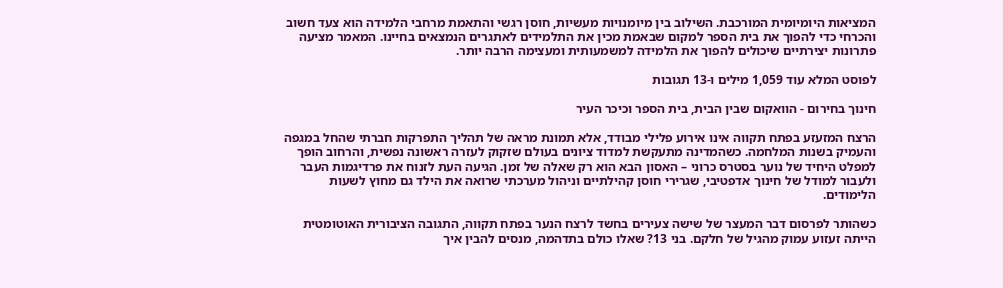המציאות היומיומית המורכבת. השילוב בין מיומנויות מעשיות, חוסן רגשי והתאמת מרחבי הלמידה הוא צעד חשוב והכרחי כדי להפוך את בית הספר למקום שבאמת מכין את התלמידים לאתגרים הנמצאים בחיינו. המאמר מציעה פתרונות יצירתיים שיכולים להפוך את הלמידה למשמעותית ומעצימה הרבה יותר.

לפוסט המלא עוד 1,059 מילים ו-13 תגובות

חינוך בחירום - הוואקום שבין הבית, בית הספר וכיכר העיר

הרצח המזעזע בפתח תקווה אינו אירוע פלילי מבודד, אלא תמונת מראה של תהליך התפרקות חברתי שהחל במגפה והעמיק בשנות המלחמה. כשהמדינה מתעקשת למדוד ציונים בעולם שזקוק לעזרה ראשונה נפשית, והרחוב הופך למפלט היחיד של נוער בסטרס כרוני – האסון הבא הוא רק שאלה של זמן. הגיעה העת לזנוח את פרדיגמות העבר ולעבור למודל של חינוך אדפטיבי, שגרירי חוסן קהילתיים וניהול מערכתי שרואה את הילד גם מחוץ לשעות הלימודים.

כשהותר לפרסום דבר המעצר של שישה צעירים בחשד לרצח הנער בפתח תקווה, התגובה הציבורית האוטומטית הייתה זעזוע עמוק מהגיל של חלקם. בני 13? שאלו כולם בתדהמה, מנסים להבין איך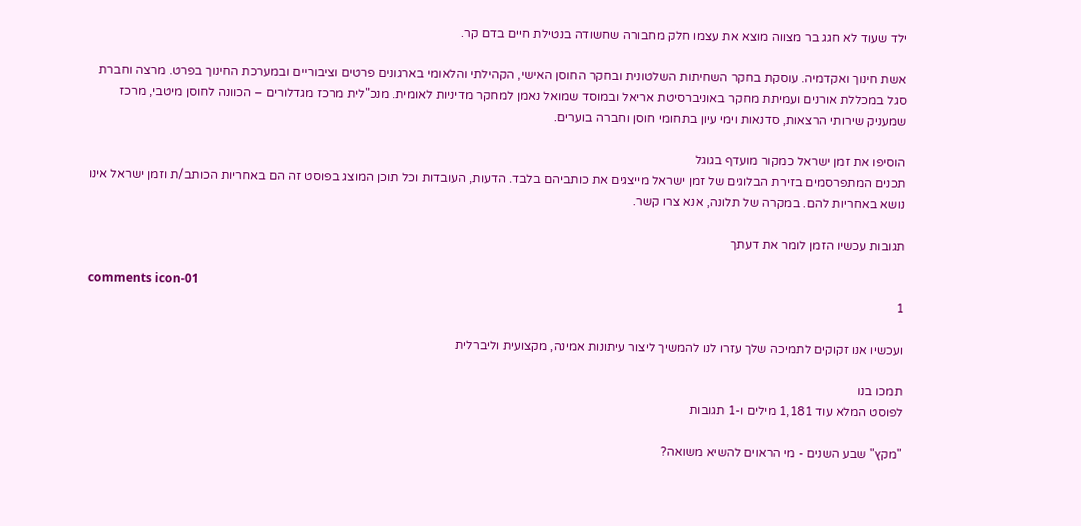ילד שעוד לא חגג בר מצווה מוצא את עצמו חלק מחבורה שחשודה בנטילת חיים בדם קר.

אשת חינוך ואקדמיה. עוסקת בחקר השחיתות השלטונית ובחקר החוסן האישי, הקהילתי והלאומי בארגונים פרטים וציבוריים ובמערכת החינוך בפרט. מרצה וחברת סגל במכללת אורנים ועמיתת מחקר באוניברסיטת אריאל ובמוסד שמואל נאמן למחקר מדיניות לאומית. מנכ"לית מרכז מגדלורים – הכוונה לחוסן מיטבי, מרכז שמעניק שירותי הרצאות, סדנאות וימי עיון בתחומי חוסן וחברה בוערים.

הוסיפו את זמן ישראל כמקור מועדף בגוגל
תכנים המתפרסמים בזירת הבלוגים של זמן ישראל מייצגים את כותביהם בלבד. הדעות, העובדות וכל תוכן המוצג בפוסט זה הם באחריות הכותב/ת וזמן ישראל אינו נושא באחריות להם. במקרה של תלונה, אנא צרו קשר.

תגובות עכשיו הזמן לומר את דעתך

comments icon-01
1

ועכשיו אנו זקוקים לתמיכה שלך עזרו לנו להמשיך ליצור עיתונות אמינה, מקצועית וליברלית

תמכו בנו
לפוסט המלא עוד 1,181 מילים ו-1 תגובות

"מקץ" שבע השנים - מי הראוים להשיא משואה?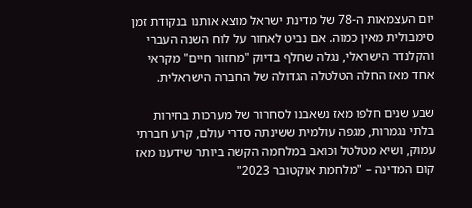יום העצמאות ה-78 של מדינת ישראל מוצא אותנו בנקודת זמן סימבולית מאין כמוה. אם נביט לאחור על לוח השנה העברי והקלנדר הישראלי, נגלה שחלף בדיוק "מחזור חיים" מקראי אחד מאז החלה הטלטלה הגדולה של החברה הישראלית.

שבע שנים חלפו מאז נשאבנו לסחרור של מערכות בחירות בלתי נגמרות, מגפה עולמית ששינתה סדרי עולם, קרע חברתי עמוק, ושיא מטלטל וכואב במלחמה הקשה ביותר שידענו מאז קום המדינה – "מלחמת אוקטובר 2023"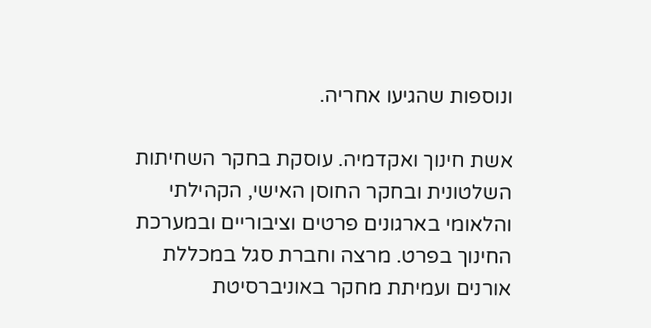ונוספות שהגיעו אחריה.

אשת חינוך ואקדמיה. עוסקת בחקר השחיתות השלטונית ובחקר החוסן האישי, הקהילתי והלאומי בארגונים פרטים וציבוריים ובמערכת החינוך בפרט. מרצה וחברת סגל במכללת אורנים ועמיתת מחקר באוניברסיטת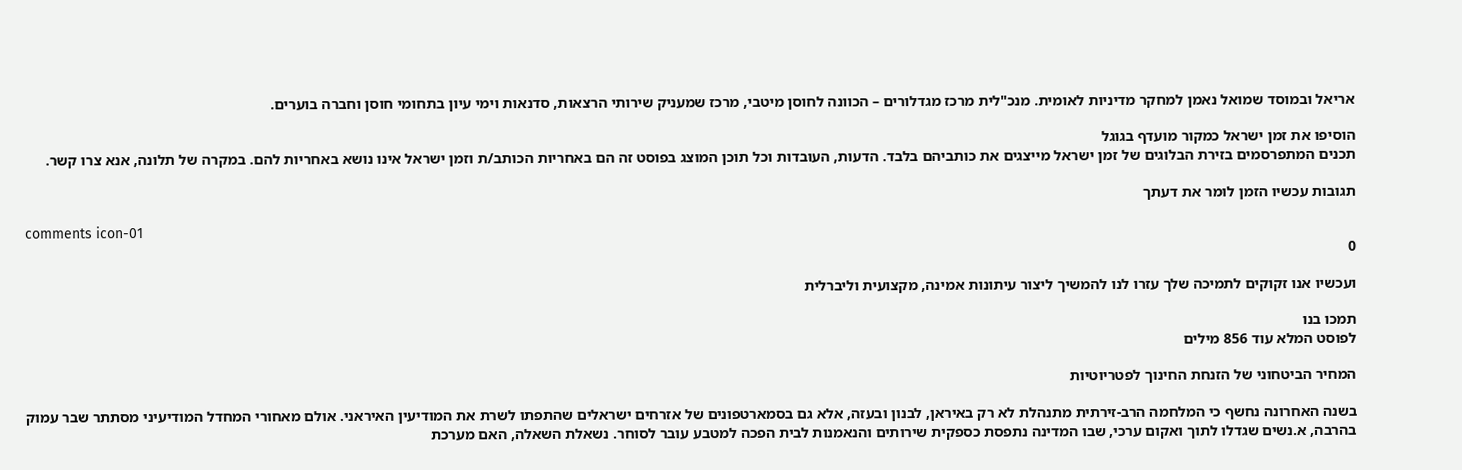אריאל ובמוסד שמואל נאמן למחקר מדיניות לאומית. מנכ"לית מרכז מגדלורים – הכוונה לחוסן מיטבי, מרכז שמעניק שירותי הרצאות, סדנאות וימי עיון בתחומי חוסן וחברה בוערים.

הוסיפו את זמן ישראל כמקור מועדף בגוגל
תכנים המתפרסמים בזירת הבלוגים של זמן ישראל מייצגים את כותביהם בלבד. הדעות, העובדות וכל תוכן המוצג בפוסט זה הם באחריות הכותב/ת וזמן ישראל אינו נושא באחריות להם. במקרה של תלונה, אנא צרו קשר.

תגובות עכשיו הזמן לומר את דעתך

comments icon-01
0

ועכשיו אנו זקוקים לתמיכה שלך עזרו לנו להמשיך ליצור עיתונות אמינה, מקצועית וליברלית

תמכו בנו
לפוסט המלא עוד 856 מילים

המחיר הביטחוני של הזנחת החינוך לפטריוטיות

בשנה האחרונה נחשף כי המלחמה הרב-זירתית מתנהלת לא רק באיראן, לבנון ובעזה, אלא גם בסמארטפונים של אזרחים ישראלים שהתפתו לשרת את המודיעין האיראני. אולם מאחורי המחדל המודיעיני מסתתר שבר עמוק בהרבה, א.נשים שגדלו לתוך ואקום ערכי, שבו המדינה נתפסת כספקית שירותים והנאמנות לבית הפכה למטבע עובר לסוחר. נשאלת השאלה, האם מערכת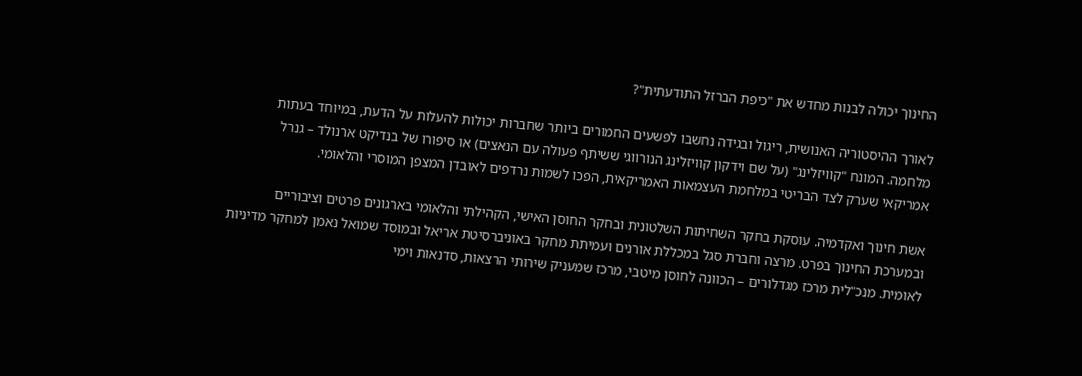החינוך יכולה לבנות מחדש את "כיפת הברזל התודעתית"?

לאורך ההיסטוריה האנושית, ריגול ובגידה נחשבו לפשעים החמורים ביותר שחברות יכולות להעלות על הדעת, במיוחד בעתות מלחמה. המונח "קוויזלינג" (על שם וידקון קוויזלינג הנורווגי ששיתף פעולה עם הנאצים) או סיפורו של בנדיקט ארנולד – גנרל אמריקאי שערק לצד הבריטי במלחמת העצמאות האמריקאית, הפכו לשמות נרדפים לאובדן המצפן המוסרי והלאומי.

אשת חינוך ואקדמיה. עוסקת בחקר השחיתות השלטונית ובחקר החוסן האישי, הקהילתי והלאומי בארגונים פרטים וציבוריים ובמערכת החינוך בפרט. מרצה וחברת סגל במכללת אורנים ועמיתת מחקר באוניברסיטת אריאל ובמוסד שמואל נאמן למחקר מדיניות לאומית. מנכ"לית מרכז מגדלורים – הכוונה לחוסן מיטבי, מרכז שמעניק שירותי הרצאות, סדנאות וימי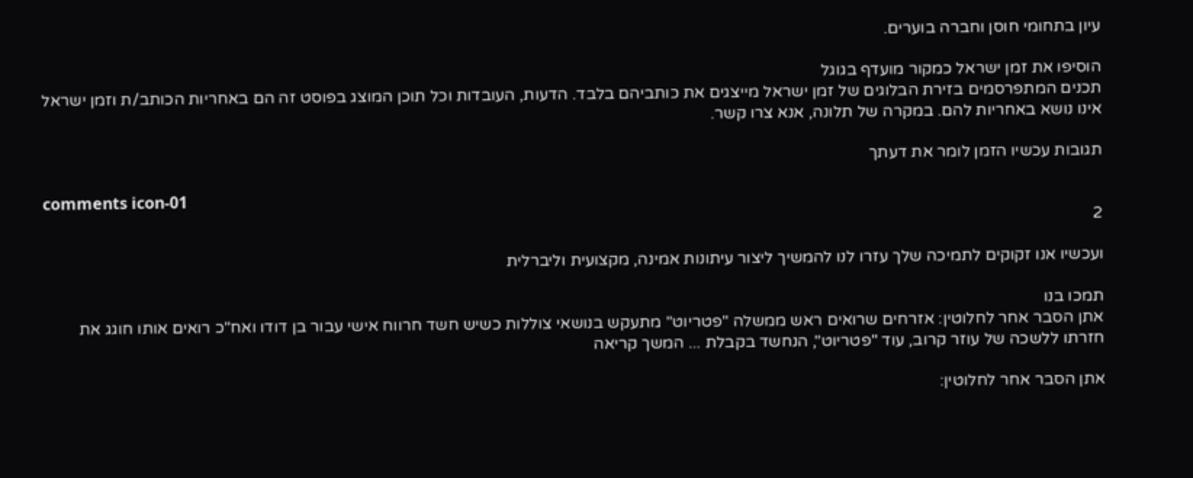עיון בתחומי חוסן וחברה בוערים.

הוסיפו את זמן ישראל כמקור מועדף בגוגל
תכנים המתפרסמים בזירת הבלוגים של זמן ישראל מייצגים את כותביהם בלבד. הדעות, העובדות וכל תוכן המוצג בפוסט זה הם באחריות הכותב/ת וזמן ישראל אינו נושא באחריות להם. במקרה של תלונה, אנא צרו קשר.

תגובות עכשיו הזמן לומר את דעתך

comments icon-01
2

ועכשיו אנו זקוקים לתמיכה שלך עזרו לנו להמשיך ליצור עיתונות אמינה, מקצועית וליברלית

תמכו בנו
אתן הסבר אחר לחלוטין: אזרחים שרואים ראש ממשלה "פטריוט" מתעקש בנושאי צוללות כשיש חשד חרווח אישי עבור בן דודו ואח"כ רואים אותו חוגג את חזרתו ללשכה של עוזר קרוב, עוד "פטריוט", הנחשד בקבלת ... המשך קריאה

אתן הסבר אחר לחלוטין: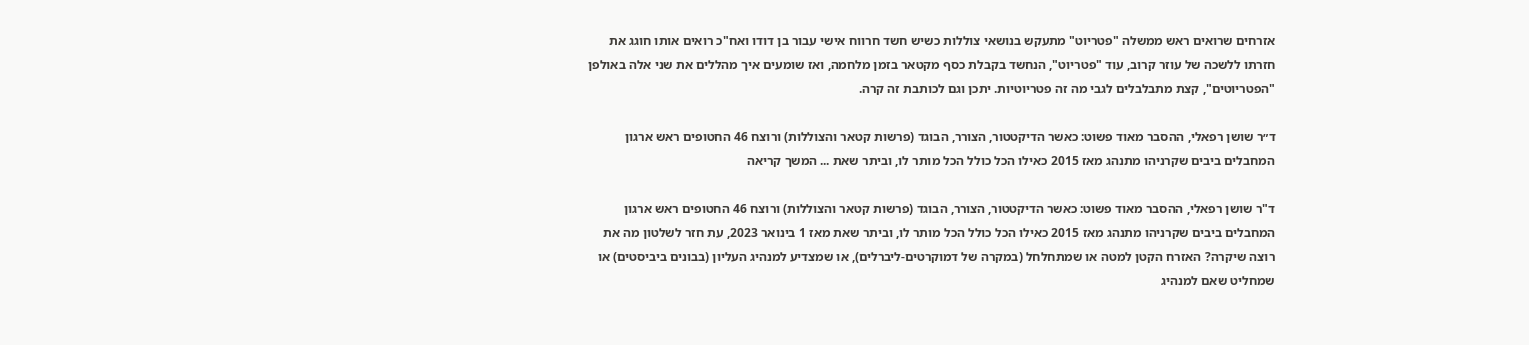אזרחים שרואים ראש ממשלה "פטריוט" מתעקש בנושאי צוללות כשיש חשד חרווח אישי עבור בן דודו ואח"כ רואים אותו חוגג את חזרתו ללשכה של עוזר קרוב, עוד "פטריוט", הנחשד בקבלת כסף מקטאר בזמן מלחמה, ואז שומעים איך מהללים את שני אלה באולפן "הפטריוטים", קצת מתבלבלים לגבי מה זה פטריוטיות. יתכן וגם לכותבת זה קרה.

ד״ר שושן רפאלי, ההסבר מאוד פשוט: כאשר הדיקטטור, הצורר, הבוגד (פרשות קטאר והצוללות) ורוצח 46 החטופים ראש ארגון המחבלים ביבים שקרניהו מתנהג מאז 2015 כאילו הכל כולל הכל מותר לו, וביתר שאת ... המשך קריאה

ד"ר שושן רפאלי, ההסבר מאוד פשוט: כאשר הדיקטטור, הצורר, הבוגד (פרשות קטאר והצוללות) ורוצח 46 החטופים ראש ארגון המחבלים ביבים שקרניהו מתנהג מאז 2015 כאילו הכל כולל הכל מותר לו, וביתר שאת מאז 1 בינואר 2023, עת חזר לשלטון מה את רוצה שיקרה? האזרח הקטן למטה או שמתחלחל (במקרה של דמוקרטים-ליברלים), או שמצדיע למנהיג העליון (בבונים ביביסטים) או שמחליט שאם למנהיג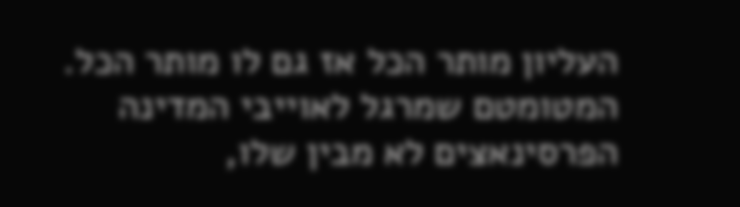העליון מותר הכל אז גם לו מותר הכל. המטומטם שמרגל לאוייבי המדינה הפרסינאצים לא מבין שלו,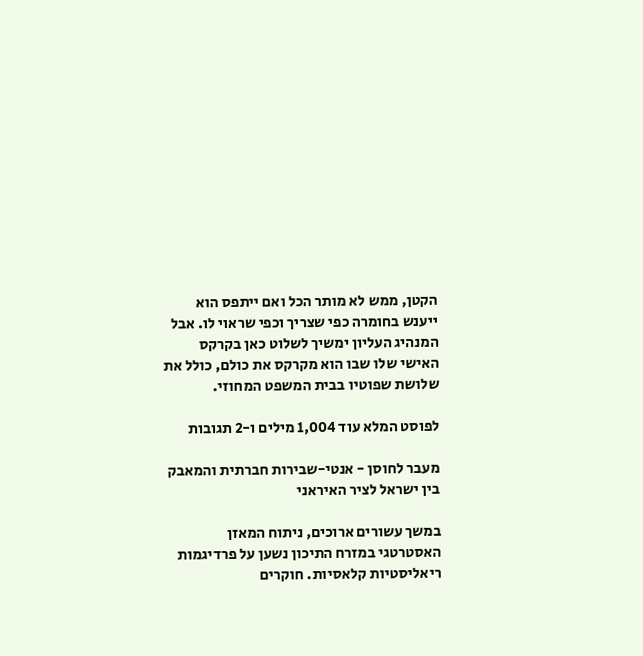הקטן, ממש לא מותר הכל ואם ייתפס הוא ייענש בחומרה כפי שצריך וכפי שראוי לו. אבל המנהיג העליון ימשיך לשלוט כאן בקרקס האישי שלו שבו הוא מקרקס את כולם, כולל את שלושת שפוטיו בבית המשפט המחוזי.

לפוסט המלא עוד 1,004 מילים ו-2 תגובות

מעבר לחוסן - אנטי-שבירות חברתית והמאבק בין ישראל לציר האיראני

במשך עשורים ארוכים, ניתוח המאזן האסטרטגי במזרח התיכון נשען על פרדיגמות ריאליסטיות קלאסיות. חוקרים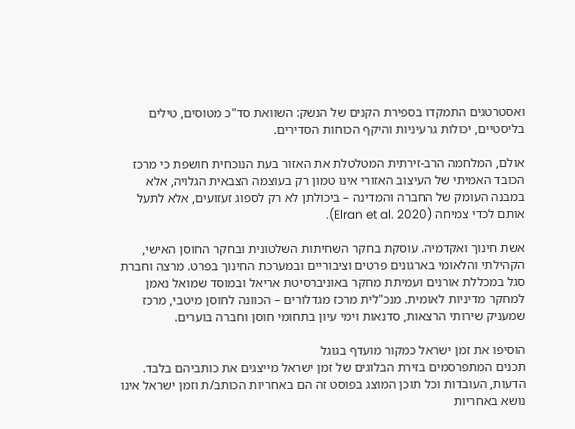ואסטרטגים התמקדו בספירת הקנים של הנשק: השוואת סד"כ מטוסים, טילים בליסטיים, יכולות גרעיניות והיקף הכוחות הסדירים.

אולם, המלחמה הרב-זירתית המטלטלת את האזור בעת הנוכחית חושפת כי מרכז הכובד האמיתי של העיצוב האזורי אינו טמון רק בעוצמה הצבאית הגלויה, אלא במבנה העומק של החברה והמדינה – ביכולתן לא רק לספוג זעזועים, אלא לתעל אותם לכדי צמיחה (Elran et al. 2020).

אשת חינוך ואקדמיה. עוסקת בחקר השחיתות השלטונית ובחקר החוסן האישי, הקהילתי והלאומי בארגונים פרטים וציבוריים ובמערכת החינוך בפרט. מרצה וחברת סגל במכללת אורנים ועמיתת מחקר באוניברסיטת אריאל ובמוסד שמואל נאמן למחקר מדיניות לאומית. מנכ"לית מרכז מגדלורים – הכוונה לחוסן מיטבי, מרכז שמעניק שירותי הרצאות, סדנאות וימי עיון בתחומי חוסן וחברה בוערים.

הוסיפו את זמן ישראל כמקור מועדף בגוגל
תכנים המתפרסמים בזירת הבלוגים של זמן ישראל מייצגים את כותביהם בלבד. הדעות, העובדות וכל תוכן המוצג בפוסט זה הם באחריות הכותב/ת וזמן ישראל אינו נושא באחריות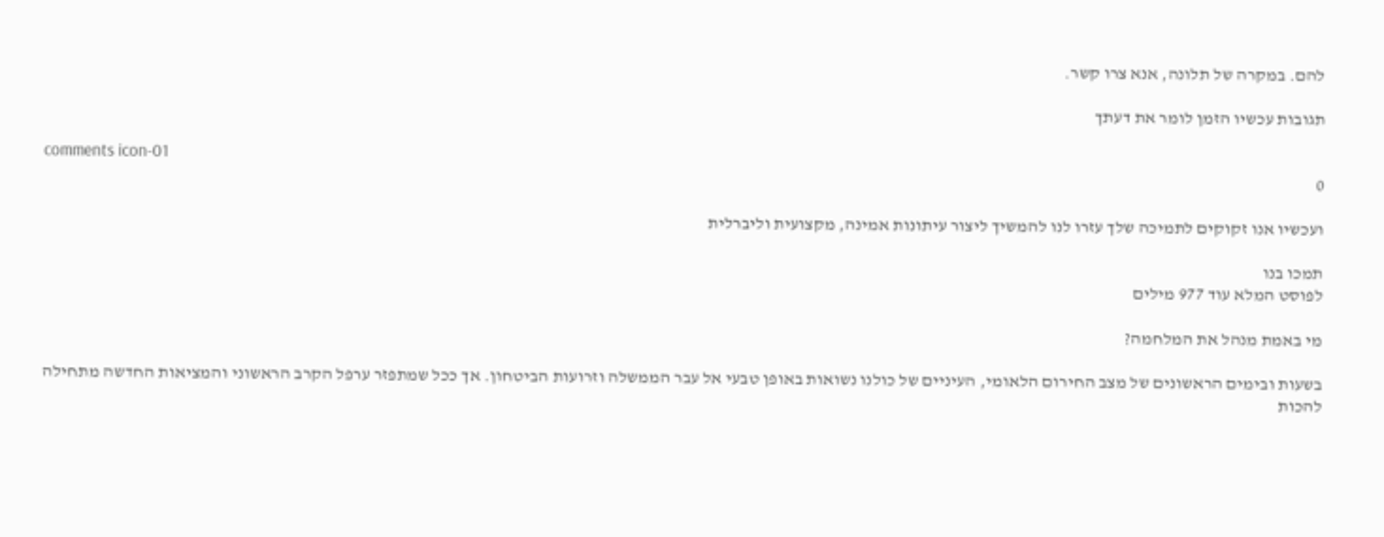להם. במקרה של תלונה, אנא צרו קשר.

תגובות עכשיו הזמן לומר את דעתך

comments icon-01
0

ועכשיו אנו זקוקים לתמיכה שלך עזרו לנו להמשיך ליצור עיתונות אמינה, מקצועית וליברלית

תמכו בנו
לפוסט המלא עוד 977 מילים

מי באמת מנהל את המלחמה?

בשעות ובימים הראשונים של מצב החירום הלאומי, העיניים של כולנו נשואות באופן טבעי אל עבר הממשלה וזרועות הביטחון. אך ככל שמתפזר ערפל הקרב הראשוני והמציאות החדשה מתחילה להכות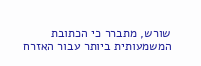שורש, מתברר כי הכתובת המשמעותית ביותר עבור האזרח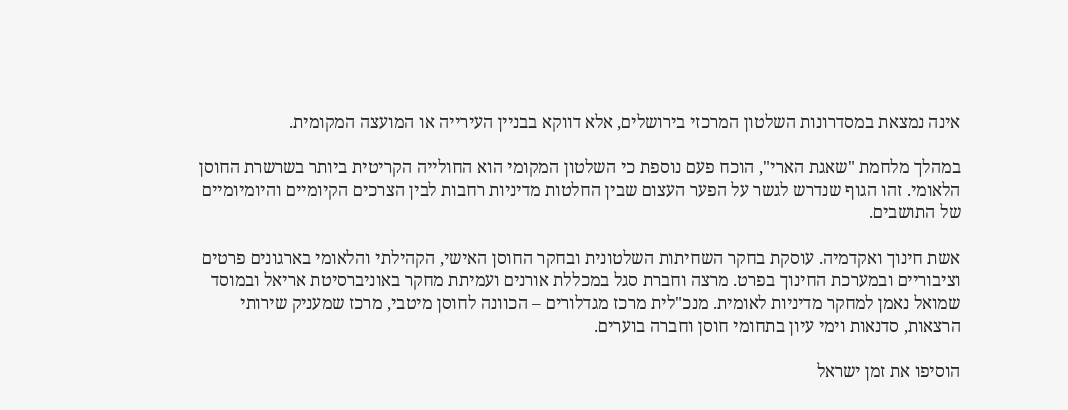אינה נמצאת במסדרונות השלטון המרכזי בירושלים, אלא דווקא בבניין העירייה או המועצה המקומית.

במהלך מלחמת "שאגת הארי", הוכח פעם נוספת כי השלטון המקומי הוא החולייה הקריטית ביותר בשרשרת החוסן הלאומי. זהו הגוף שנדרש לגשר על הפער העצום שבין החלטות מדיניות רחבות לבין הצרכים הקיומיים והיומיומיים של התושבים.

אשת חינוך ואקדמיה. עוסקת בחקר השחיתות השלטונית ובחקר החוסן האישי, הקהילתי והלאומי בארגונים פרטים וציבוריים ובמערכת החינוך בפרט. מרצה וחברת סגל במכללת אורנים ועמיתת מחקר באוניברסיטת אריאל ובמוסד שמואל נאמן למחקר מדיניות לאומית. מנכ"לית מרכז מגדלורים – הכוונה לחוסן מיטבי, מרכז שמעניק שירותי הרצאות, סדנאות וימי עיון בתחומי חוסן וחברה בוערים.

הוסיפו את זמן ישראל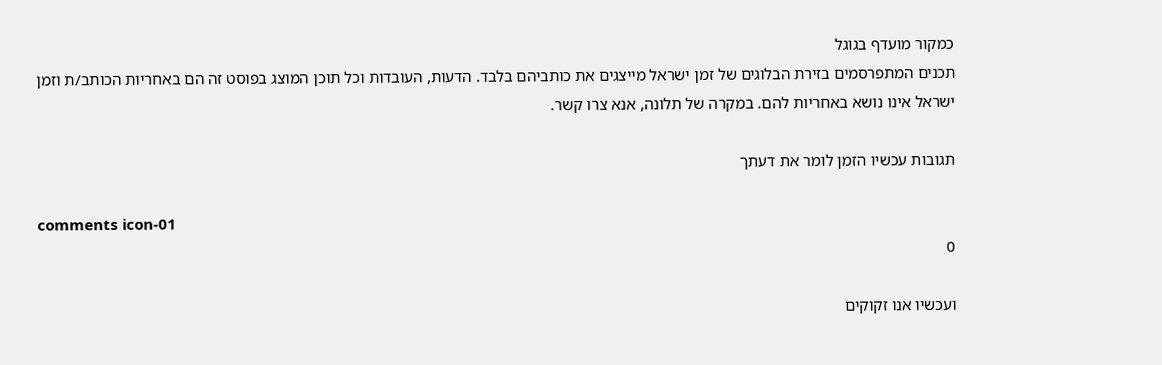כמקור מועדף בגוגל
תכנים המתפרסמים בזירת הבלוגים של זמן ישראל מייצגים את כותביהם בלבד. הדעות, העובדות וכל תוכן המוצג בפוסט זה הם באחריות הכותב/ת וזמן ישראל אינו נושא באחריות להם. במקרה של תלונה, אנא צרו קשר.

תגובות עכשיו הזמן לומר את דעתך

comments icon-01
0

ועכשיו אנו זקוקים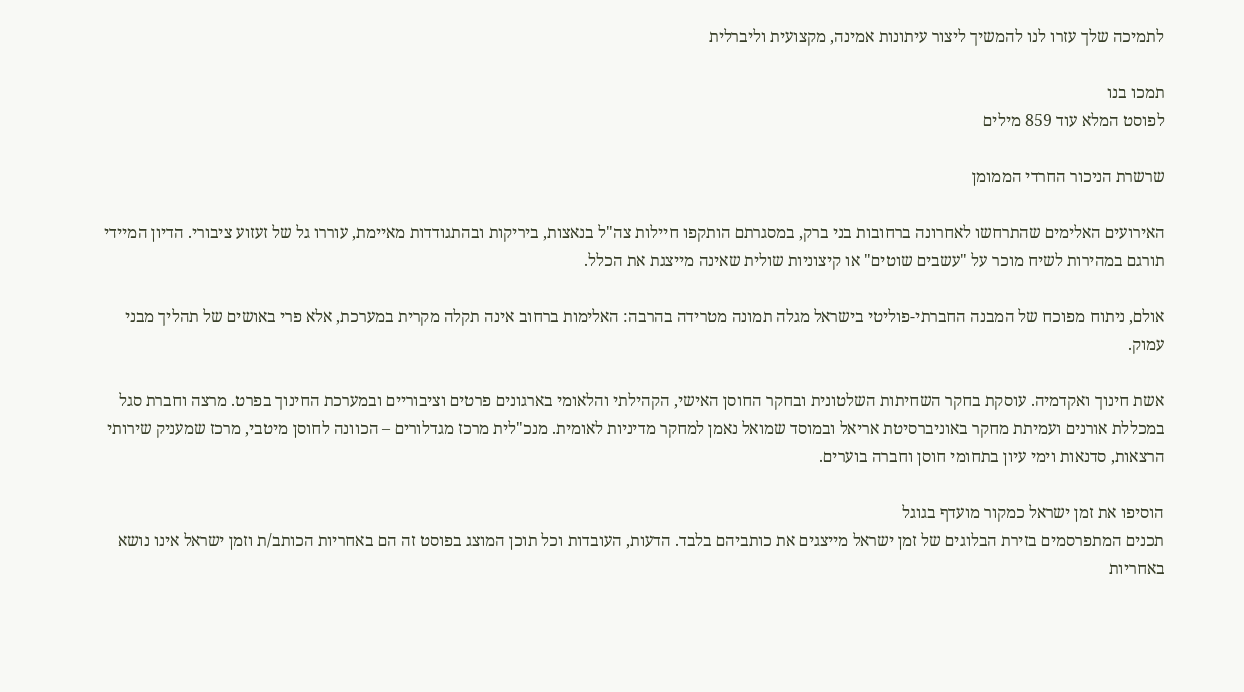לתמיכה שלך עזרו לנו להמשיך ליצור עיתונות אמינה, מקצועית וליברלית

תמכו בנו
לפוסט המלא עוד 859 מילים

שרשרת הניכור החרדי הממומן

האירועים האלימים שהתרחשו לאחרונה ברחובות בני ברק, במסגרתם הותקפו חיילות צה"ל בנאצות, ביריקות ובהתגודדות מאיימת, עוררו גל של זעזוע ציבורי. הדיון המיידי תורגם במהירות לשיח מוכר על "עשבים שוטים" או קיצוניות שולית שאינה מייצגת את הכלל.

אולם, ניתוח מפוכח של המבנה החברתי-פוליטי בישראל מגלה תמונה מטרידה בהרבה: האלימות ברחוב אינה תקלה מקרית במערכת, אלא פרי באושים של תהליך מבני עמוק.

אשת חינוך ואקדמיה. עוסקת בחקר השחיתות השלטונית ובחקר החוסן האישי, הקהילתי והלאומי בארגונים פרטים וציבוריים ובמערכת החינוך בפרט. מרצה וחברת סגל במכללת אורנים ועמיתת מחקר באוניברסיטת אריאל ובמוסד שמואל נאמן למחקר מדיניות לאומית. מנכ"לית מרכז מגדלורים – הכוונה לחוסן מיטבי, מרכז שמעניק שירותי הרצאות, סדנאות וימי עיון בתחומי חוסן וחברה בוערים.

הוסיפו את זמן ישראל כמקור מועדף בגוגל
תכנים המתפרסמים בזירת הבלוגים של זמן ישראל מייצגים את כותביהם בלבד. הדעות, העובדות וכל תוכן המוצג בפוסט זה הם באחריות הכותב/ת וזמן ישראל אינו נושא באחריות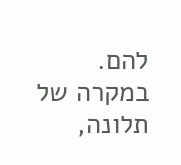להם. במקרה של תלונה,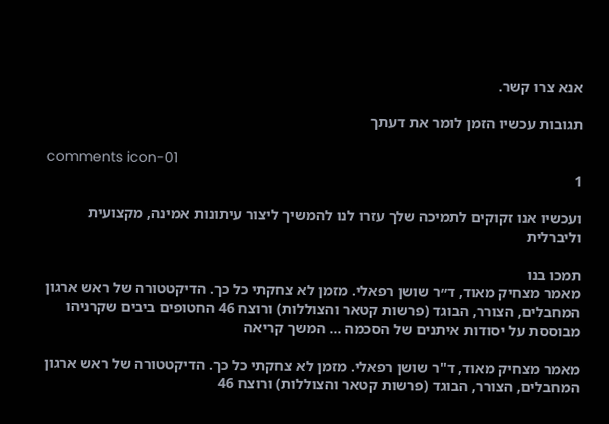אנא צרו קשר.

תגובות עכשיו הזמן לומר את דעתך

comments icon-01
1

ועכשיו אנו זקוקים לתמיכה שלך עזרו לנו להמשיך ליצור עיתונות אמינה, מקצועית וליברלית

תמכו בנו
מאמר מצחיק מאוד, ד״ר שושן רפאלי. מזמן לא צחקתי כל כך. הדיקטטורה של ראש ארגון המחבלים, הצורר, הבוגד (פרשות קטאר והצוללות) ורוצח 46 החטופים ביבים שקרניהו מבוססת על יסודות איתנים של הסכמה ... המשך קריאה

מאמר מצחיק מאוד, ד"ר שושן רפאלי. מזמן לא צחקתי כל כך. הדיקטטורה של ראש ארגון המחבלים, הצורר, הבוגד (פרשות קטאר והצוללות) ורוצח 46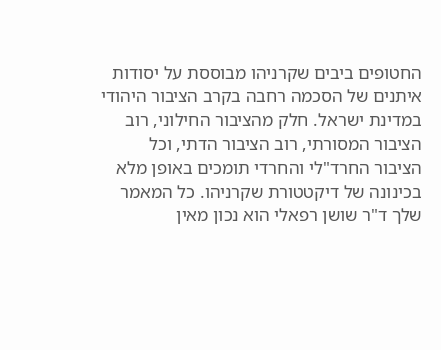החטופים ביבים שקרניהו מבוססת על יסודות איתנים של הסכמה רחבה בקרב הציבור היהודי במדינת ישראל. חלק מהציבור החילוני, רוב הציבור המסורתי, רוב הציבור הדתי, וכל הציבור החרד"לי והחרדי תומכים באופן מלא בכינונה של דיקטטורת שקרניהו. כל המאמר שלך ד"ר שושן רפאלי הוא נכון מאין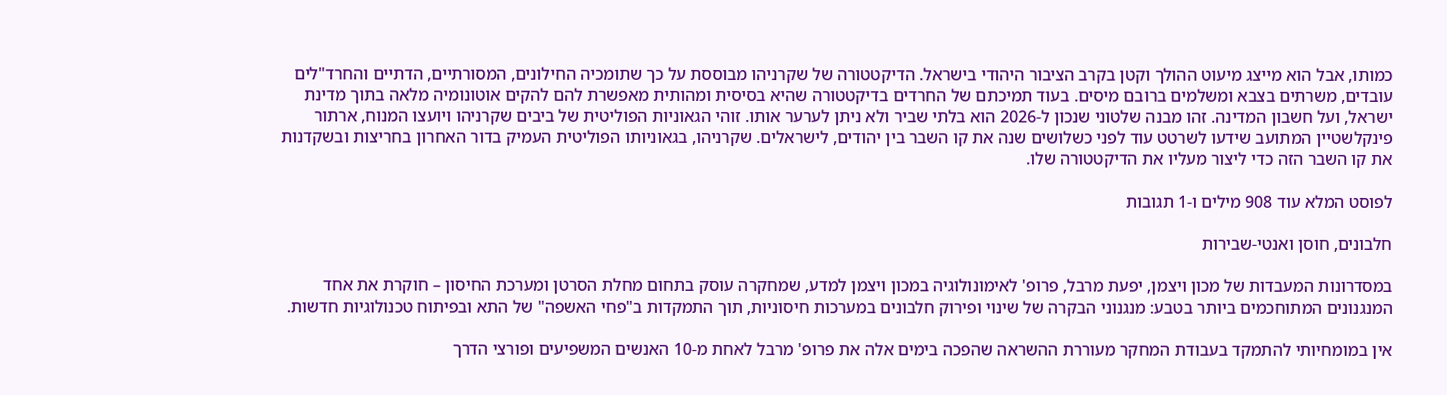כמותו, אבל הוא מייצג מיעוט ההולך וקטן בקרב הציבור היהודי בישראל. הדיקטטורה של שקרניהו מבוססת על כך שתומכיה החילונים, המסורתיים, הדתיים והחרד"לים עובדים, משרתים בצבא ומשלמים ברובם מיסים. בעוד תמיכתם של החרדים בדיקטטורה שהיא בסיסית ומהותית מאפשרת להם להקים אוטונומיה מלאה בתוך מדינת ישראל, ועל חשבון המדינה. זהו מבנה שלטוני שנכון ל-2026 הוא בלתי שביר ולא ניתן לערער אותו. זוהי הגאוניות הפוליטית של ביבים שקרניהו ויועצו המנוח, ארתור פינקלשטיין המתועב שידעו לשרטט עוד לפני כשלושים שנה את קו השבר בין יהודים, לישראלים. שקרניהו, בגאוניותו הפוליטית העמיק בדור האחרון בחריצות ובשקדנות את קו השבר הזה כדי ליצור מעליו את הדיקטטורה שלו.

לפוסט המלא עוד 908 מילים ו-1 תגובות

חלבונים, חוסן ואנטי-שבירות

במסדרונות המעבדות של מכון ויצמן, יפעת מרבל, פרופ' לאימונולוגיה במכון ויצמן למדע, שמחקרה עוסק בתחום מחלת הסרטן ומערכת החיסון – חוקרת את אחד המנגנונים המתוחכמים ביותר בטבע: מנגנוני הבקרה של שינוי ופירוק חלבונים במערכות חיסוניות, תוך התמקדות ב"פחי האשפה" של התא ובפיתוח טכנולוגיות חדשות.

אין במומחיותי להתמקד בעבודת המחקר מעוררת ההשראה שהפכה בימים אלה את פרופ' מרבל לאחת מ-10 האנשים המשפיעים ופורצי הדרך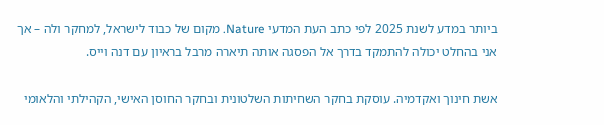ביותר במדע לשנת 2025 לפי כתב העת המדעי Nature. מקום של כבוד לישראל, למחקר ולה – אך אני בהחלט יכולה להתמקד בדרך אל הפסגה אותה תיארה מרבל בראיון עם דנה וייס.

אשת חינוך ואקדמיה. עוסקת בחקר השחיתות השלטונית ובחקר החוסן האישי, הקהילתי והלאומי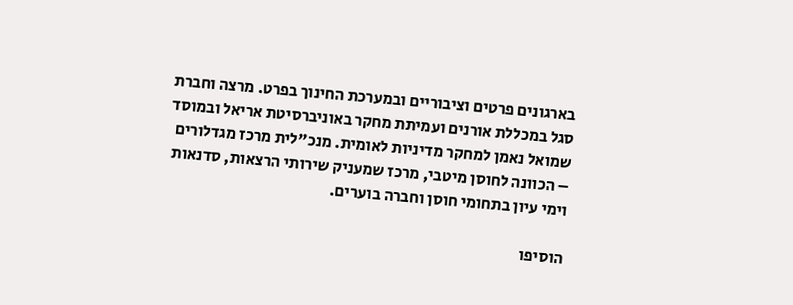בארגונים פרטים וציבוריים ובמערכת החינוך בפרט. מרצה וחברת סגל במכללת אורנים ועמיתת מחקר באוניברסיטת אריאל ובמוסד שמואל נאמן למחקר מדיניות לאומית. מנכ"לית מרכז מגדלורים – הכוונה לחוסן מיטבי, מרכז שמעניק שירותי הרצאות, סדנאות וימי עיון בתחומי חוסן וחברה בוערים.

הוסיפו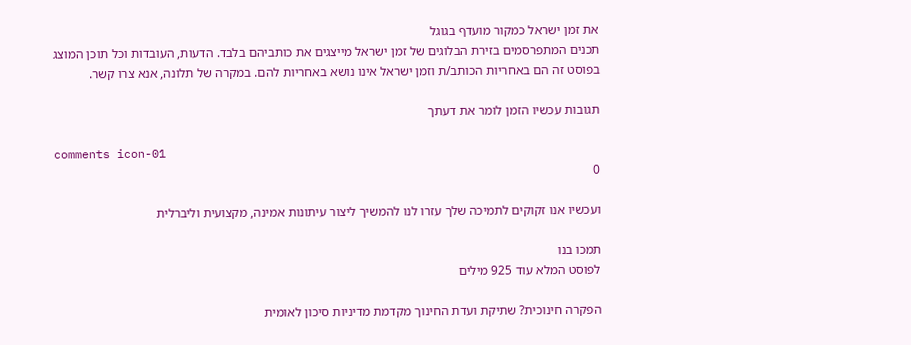את זמן ישראל כמקור מועדף בגוגל
תכנים המתפרסמים בזירת הבלוגים של זמן ישראל מייצגים את כותביהם בלבד. הדעות, העובדות וכל תוכן המוצג בפוסט זה הם באחריות הכותב/ת וזמן ישראל אינו נושא באחריות להם. במקרה של תלונה, אנא צרו קשר.

תגובות עכשיו הזמן לומר את דעתך

comments icon-01
0

ועכשיו אנו זקוקים לתמיכה שלך עזרו לנו להמשיך ליצור עיתונות אמינה, מקצועית וליברלית

תמכו בנו
לפוסט המלא עוד 925 מילים

הפקרה חינוכית? שתיקת ועדת החינוך מקדמת מדיניות סיכון לאומית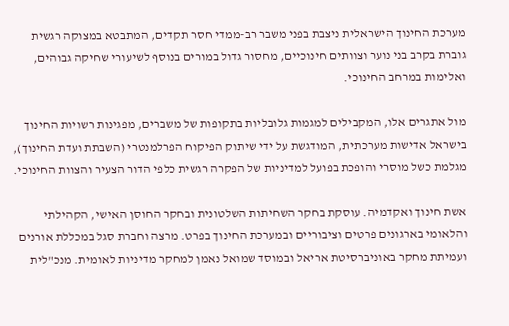מערכת החינוך הישראלית ניצבת בפני משבר רב-ממדי חסר תקדים, המתבטא במצוקה רגשית גוברת בקרב בני נוער וצוותים חינוכיים, מחסור גדול במורים בנוסף לשיעורי שחיקה גבוהים, ואלימות במרחב החינוכי.

מול אתגרים אלו, המקבילים למגמות גלובליות בתקופות של משברים, מפגינות רשויות החינוך בישראל אדישות מערכתית, המודגשת על ידי שיתוק הפיקוח הפרלמנטרי (השבתת ועדת החינוך), מגלמת כשל מוסרי והופכת בפועל למדיניות של הפקרה רגשית כלפי הדור הצעיר והצוות החינוכי.

אשת חינוך ואקדמיה. עוסקת בחקר השחיתות השלטונית ובחקר החוסן האישי, הקהילתי והלאומי בארגונים פרטים וציבוריים ובמערכת החינוך בפרט. מרצה וחברת סגל במכללת אורנים ועמיתת מחקר באוניברסיטת אריאל ובמוסד שמואל נאמן למחקר מדיניות לאומית. מנכ"לית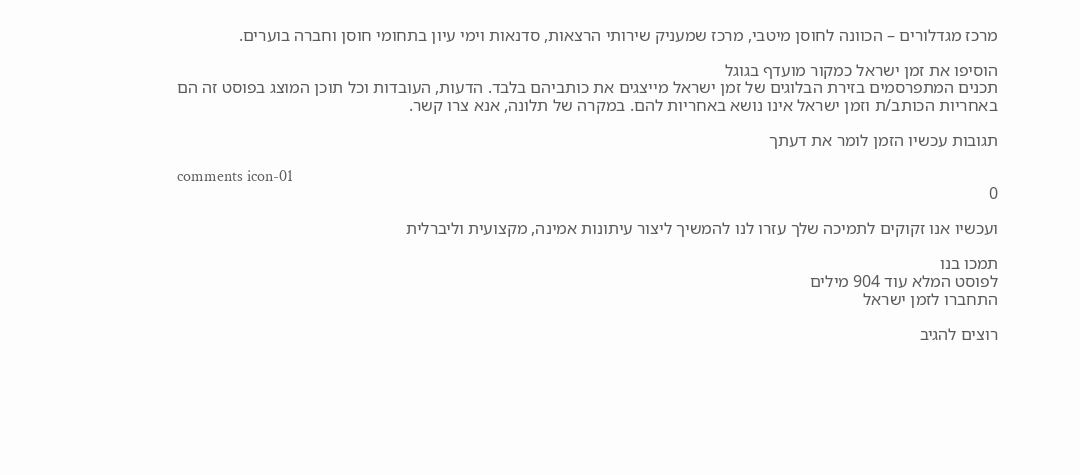מרכז מגדלורים – הכוונה לחוסן מיטבי, מרכז שמעניק שירותי הרצאות, סדנאות וימי עיון בתחומי חוסן וחברה בוערים.

הוסיפו את זמן ישראל כמקור מועדף בגוגל
תכנים המתפרסמים בזירת הבלוגים של זמן ישראל מייצגים את כותביהם בלבד. הדעות, העובדות וכל תוכן המוצג בפוסט זה הם באחריות הכותב/ת וזמן ישראל אינו נושא באחריות להם. במקרה של תלונה, אנא צרו קשר.

תגובות עכשיו הזמן לומר את דעתך

comments icon-01
0

ועכשיו אנו זקוקים לתמיכה שלך עזרו לנו להמשיך ליצור עיתונות אמינה, מקצועית וליברלית

תמכו בנו
לפוסט המלא עוד 904 מילים
התחברו לזמן ישראל

רוצים להגיב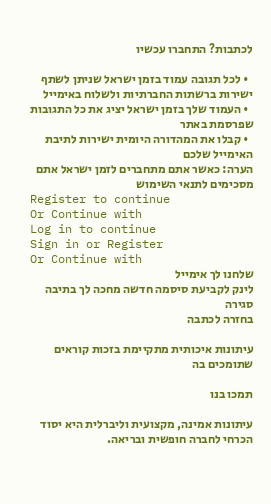לכתבות? התחברו עכשיו

  • לכל תגובה עמוד בזמן ישראל שניתן לשתף ישירות ברשתות החברתיות ולשלוח באימייל
  • העמוד שלך בזמן ישראל יציג את כל התגובות שפרסמת באתר
  • קבלו את המהדורה היומית ישירות לתיבת האימייל שלכם
הערה: כאשר אתם מתחברים לזמן ישראל אתם מסכימים לתנאי השימוש
Register to continue
Or Continue with
Log in to continue
Sign in or Register
Or Continue with
שלחנו לך אימייל
לינק לקביעת סיסמה חדשה מחכה לך בתיבה
סגירה
בחזרה לכתבה

עיתונות איכותית מתקיימת בזכות קוראים שתומכים בה

תמכו בנו

עיתונות אמינה, מקצועית וליברלית היא יסוד הכרחי לחברה חופשית ובריאה.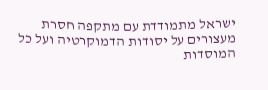ישראל מתמודדת עם מתקפה חסרת מעצורים על יסודות הדמוקרטיה ועל כל המוסדות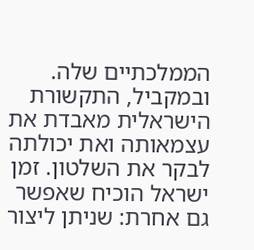הממלכתיים שלה. ובמקביל, התקשורת הישראלית מאבדת את עצמאותה ואת יכולתה לבקר את השלטון. זמן ישראל הוכיח שאפשר גם אחרת: שניתן ליצור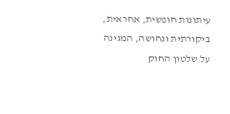עיתונות חופשית, אחראית, ביקורתית ונחושה, המגינה על שלטון החוק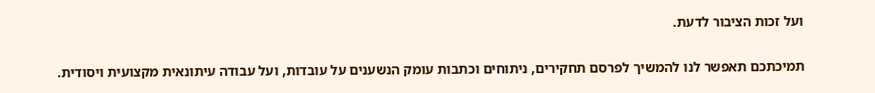ועל זכות הציבור לדעת.

תמיכתכם תאפשר לנו להמשיך לפרסם תחקירים, ניתוחים וכתבות עומק הנשענים על עובדות, ועל עבודה עיתונאית מקצועית ויסודית.